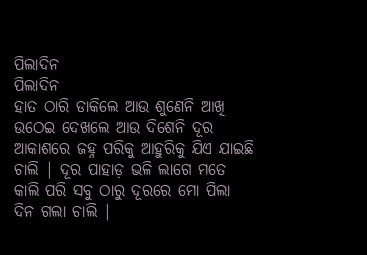ପିଲାଦିନ
ପିଲାଦିନ
ହାତ ଠାରି ଡାକିଲେ ଆଉ ଶୁଣେନି ଆଖି ଉଠେଇ ଦେଖଲେ ଆଉ ଦିଶେନି ଦୂର ଆକାଶରେ ଜହ୍ନ ପରିକୁ ଆହୁରିକୁ ଯିଏ ଯାଇଛି ଚାଲି | ଦୂର ପାହାଡ଼ ଭଳି ଲାଗେ ମତେ କାଲି ପରି ସବୁ ଠାରୁ ଦୂରରେ ମୋ ପିଲା ଦିନ ଗଲା ଚାଲି |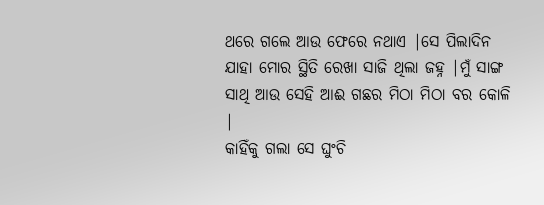ଥରେ ଗଲେ ଆଉ ଫେରେ ନଥାଏ |ସେ ପିଲାଦିନ ଯାହା ମୋର ସ୍ଥିତି ରେଖା ସାଜି ଥିଲା ଜହ୍ନ |ମୁଁ ସାଙ୍ଗ ସାଥି ଆଉ ସେହି ଆଈ ଗଛର ମିଠା ମିଠା ବର କୋଳି |
କାହିଁକୁ ଗଲା ସେ ଘୁଂଚି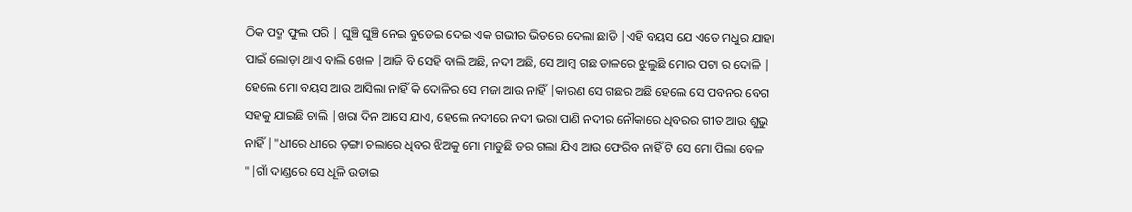ଠିକ ପଦ୍ମ ଫୁଲ ପରି | ଘୁଞ୍ଚି ଘୁଞ୍ଚି ନେଇ ବୁଡେଇ ଦେଇ ଏକ ଗଭୀର ଭିତରେ ଦେଲା ଛାଡି |ଏହି ବୟସ ଯେ ଏତେ ମଧୁର ଯାହା ପାଇଁ ଲୋଡ଼ା ଥାଏ ବାଲି ଖେଳ |ଆଜି ବି ସେହି ବାଲି ଅଛି, ନଦୀ ଅଛି, ସେ ଆମ୍ବ ଗଛ ଡାଳରେ ଝୁଲୁଛି ମୋର ପଟା ର ଦୋଳି |
ହେଲେ ମୋ ବୟସ ଆଉ ଆସିଲା ନାହିଁ କି ଦୋଳିର ସେ ମଜା ଆଉ ନାହିଁ |କାରଣ ସେ ଗଛର ଅଛି ହେଲେ ସେ ପବନର ବେଗ ସହକୁ ଯାଇଛି ଚାଲି |ଖରା ଦିନ ଆସେ ଯାଏ, ହେଲେ ନଦୀରେ ନଦୀ ଭରା ପାଣି ନଦୀର ନୌକାରେ ଧିବରର ଗୀତ ଆଉ ଶୁଭୁ ନାହିଁ |"ଧୀରେ ଧୀରେ ଡ଼ଙ୍ଗା ଚଲାରେ ଧିବର ଝିଅକୁ ମୋ ମାଡୁଛି ଡର ଗଲା ଯିଏ ଆଉ ଫେରିବ ନାହିଁ ଟି ସେ ମୋ ପିଲା ବେଳ "|ଗାଁ ଦାଣ୍ଡରେ ସେ ଧୂଳି ଉଡାଇ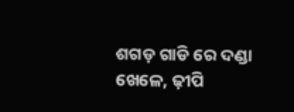ଶଗଡ଼ ଗାଡି ରେ ଦଣ୍ଡା ଖେଳେ, ଢ଼ୀପି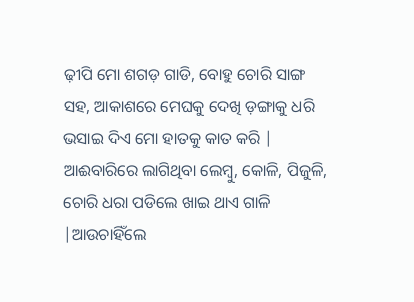ଢ଼ୀପି ମୋ ଶଗଡ଼ ଗାଡି, ବୋହୁ ଚୋରି ସାଙ୍ଗ ସହ, ଆକାଶରେ ମେଘକୁ ଦେଖି ଡ଼ଙ୍ଗାକୁ ଧରି ଭସାଇ ଦିଏ ମୋ ହାତକୁ କାତ କରି |
ଆଈବାରିରେ ଲାଗିଥିବା ଲେମ୍ବୁ, କୋଳି, ପିଜୁଳି, ଚୋରି ଧରା ପଡିଲେ ଖାଇ ଥାଏ ଗାଳି |ଆଉଚାହିଁଲେ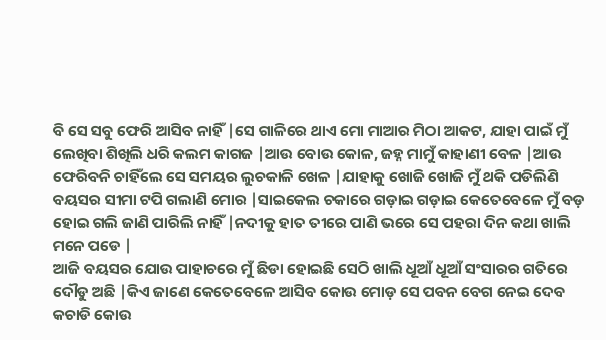ବି ସେ ସବୁ ଫେରି ଆସିବ ନାହିଁ |ସେ ଗାଳିରେ ଥାଏ ମୋ ମାଆର ମିଠା ଆକଟ, ଯାହା ପାଇଁ ମୁଁ ଲେଖିବା ଶିଖିଲି ଧରି କଲମ କାଗଜ |ଆଉ ବୋଉ କୋଳ, ଜହ୍ନ ମାମୁଁ କାହାଣୀ ବେଳ |ଆଉ ଫେରିବନି ଚାହିଁଲେ ସେ ସମୟର ଲୁଚକାଳି ଖେଳ |ଯାହାକୁ ଖୋଜି ଖୋଜି ମୁଁ ଥକି ପଡିଲିଣି ବୟସର ସୀମା ଟପି ଗଲାଣି ମୋର |ସାଇକେଲ ଚକାରେ ଗଡ଼ାଇ ଗଡ଼ାଇ କେତେବେଳେ ମୁଁ ବଡ଼ ହୋଇ ଗଲି ଜାଣି ପାରିଲି ନାହିଁ |ନଦୀକୁ ହାତ ତୀରେ ପାଣି ଭରେ ସେ ପହରା ଦିନ କଥା ଖାଲି ମନେ ପଡେ |
ଆଜି ବୟସର ଯୋଉ ପାହାଚରେ ମୁଁ ଛିଡା ହୋଇଛି ସେଠି ଖାଲି ଧୂଆଁ ଧୂଆଁ ସଂସାରର ଗତିରେ ଦୌଡୁ ଅଛି |କିଏ ଜାଣେ କେତେବେଳେ ଆସିବ କୋଉ ମୋଡ଼ ସେ ପବନ ବେଗ ନେଇ ଦେବ କଚାଡି କୋଉ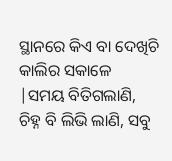ସ୍ଥାନରେ କିଏ ବା ଦେଖିଚି କାଲିର ସକାଳେ |ସମୟ ବିତିଗଲାଣି, ଚିହ୍ନ ବି ଲିଭି ଲାଣି, ସବୁ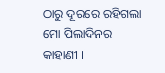ଠାରୁ ଦୂରରେ ରହିଗଲା ମୋ ପିଲାଦିନର କାହାଣୀ ।